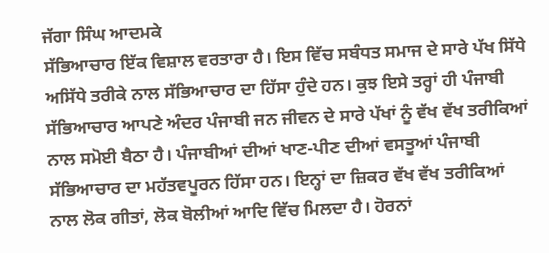ਜੱਗਾ ਸਿੰਘ ਆਦਮਕੇ
ਸੱਭਿਆਚਾਰ ਇੱਕ ਵਿਸ਼ਾਲ ਵਰਤਾਰਾ ਹੈ। ਇਸ ਵਿੱਚ ਸਬੰਧਤ ਸਮਾਜ ਦੇ ਸਾਰੇ ਪੱਖ ਸਿੱਧੇ ਅਸਿੱਧੇ ਤਰੀਕੇ ਨਾਲ ਸੱਭਿਆਚਾਰ ਦਾ ਹਿੱਸਾ ਹੁੰਦੇ ਹਨ। ਕੁਝ ਇਸੇ ਤਰ੍ਹਾਂ ਹੀ ਪੰਜਾਬੀ ਸੱਭਿਆਚਾਰ ਆਪਣੇ ਅੰਦਰ ਪੰਜਾਬੀ ਜਨ ਜੀਵਨ ਦੇ ਸਾਰੇ ਪੱਖਾਂ ਨੂੰ ਵੱਖ ਵੱਖ ਤਰੀਕਿਆਂ ਨਾਲ ਸਮੋਈ ਬੈਠਾ ਹੈ। ਪੰਜਾਬੀਆਂ ਦੀਆਂ ਖਾਣ-ਪੀਣ ਦੀਆਂ ਵਸਤੂਆਂ ਪੰਜਾਬੀ ਸੱਭਿਆਚਾਰ ਦਾ ਮਹੱਤਵਪੂਰਨ ਹਿੱਸਾ ਹਨ। ਇਨ੍ਹਾਂ ਦਾ ਜ਼ਿਕਰ ਵੱਖ ਵੱਖ ਤਰੀਕਿਆਂ ਨਾਲ ਲੋਕ ਗੀਤਾਂ, ਲੋਕ ਬੋਲੀਆਂ ਆਦਿ ਵਿੱਚ ਮਿਲਦਾ ਹੈ। ਹੋਰਨਾਂ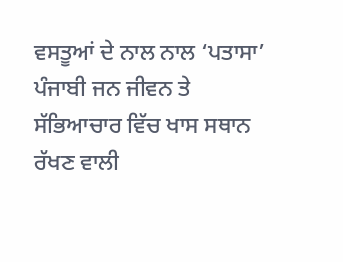ਵਸਤੂਆਂ ਦੇ ਨਾਲ ਨਾਲ ‘ਪਤਾਸਾ’ ਪੰਜਾਬੀ ਜਨ ਜੀਵਨ ਤੇ ਸੱਭਿਆਚਾਰ ਵਿੱਚ ਖਾਸ ਸਥਾਨ ਰੱਖਣ ਵਾਲੀ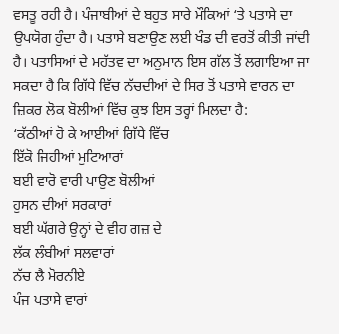ਵਸਤੂ ਰਹੀ ਹੈ। ਪੰਜਾਬੀਆਂ ਦੇ ਬਹੁਤ ਸਾਰੇ ਮੌਕਿਆਂ ‘ਤੇ ਪਤਾਸੇ ਦਾ ਉਪਯੋਗ ਹੁੰਦਾ ਹੈ। ਪਤਾਸੇ ਬਣਾਉਣ ਲਈ ਖੰਡ ਦੀ ਵਰਤੋਂ ਕੀਤੀ ਜਾਂਦੀ ਹੈ। ਪਤਾਸਿਆਂ ਦੇ ਮਹੱਤਵ ਦਾ ਅਨੁਮਾਨ ਇਸ ਗੱਲ ਤੋਂ ਲਗਾਇਆ ਜਾ ਸਕਦਾ ਹੈ ਕਿ ਗਿੱਧੇ ਵਿੱਚ ਨੱਚਦੀਆਂ ਦੇ ਸਿਰ ਤੋਂ ਪਤਾਸੇ ਵਾਰਨ ਦਾ ਜ਼ਿਕਰ ਲੋਕ ਬੋਲੀਆਂ ਵਿੱਚ ਕੁਝ ਇਸ ਤਰ੍ਹਾਂ ਮਿਲਦਾ ਹੈ:
‘ਕੱਠੀਆਂ ਹੋ ਕੇ ਆਈਆਂ ਗਿੱਧੇ ਵਿੱਚ
ਇੱਕੋ ਜਿਹੀਆਂ ਮੁਟਿਆਰਾਂ
ਬਈ ਵਾਰੋ ਵਾਰੀ ਪਾਉਣ ਬੋਲੀਆਂ
ਹੁਸਨ ਦੀਆਂ ਸਰਕਾਰਾਂ
ਬਈ ਘੱਗਰੇ ਉਨ੍ਹਾਂ ਦੇ ਵੀਹ ਗਜ਼ ਦੇ
ਲੱਕ ਲੰਬੀਆਂ ਸਲਵਾਰਾਂ
ਨੱਚ ਲੈ ਮੋਰਨੀਏ
ਪੰਜ ਪਤਾਸੇ ਵਾਰਾਂ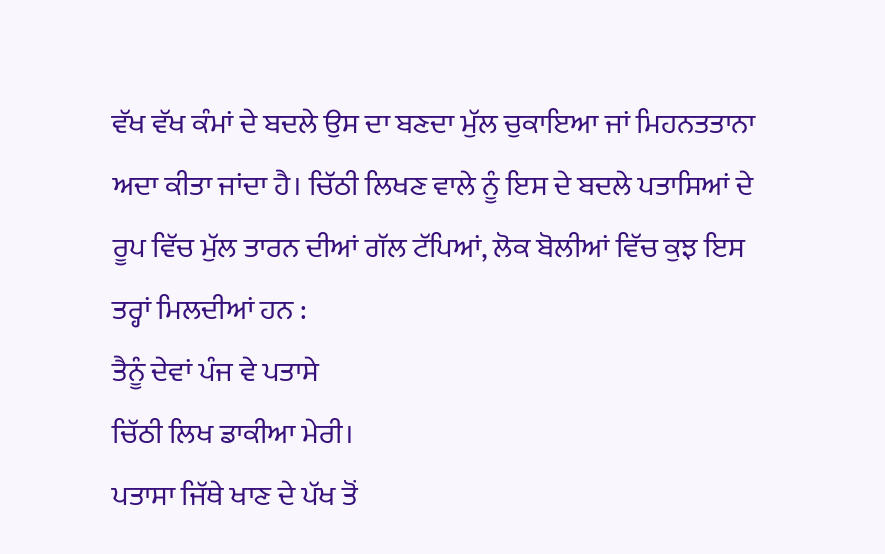ਵੱਖ ਵੱਖ ਕੰਮਾਂ ਦੇ ਬਦਲੇ ਉਸ ਦਾ ਬਣਦਾ ਮੁੱਲ ਚੁਕਾਇਆ ਜਾਂ ਮਿਹਨਤਤਾਨਾ ਅਦਾ ਕੀਤਾ ਜਾਂਦਾ ਹੈ। ਚਿੱਠੀ ਲਿਖਣ ਵਾਲੇ ਨੂੰ ਇਸ ਦੇ ਬਦਲੇ ਪਤਾਸਿਆਂ ਦੇ ਰੂਪ ਵਿੱਚ ਮੁੱਲ ਤਾਰਨ ਦੀਆਂ ਗੱਲ ਟੱਪਿਆਂ, ਲੋਕ ਬੋਲੀਆਂ ਵਿੱਚ ਕੁਝ ਇਸ ਤਰ੍ਹਾਂ ਮਿਲਦੀਆਂ ਹਨ :
ਤੈਨੂੰ ਦੇਵਾਂ ਪੰਜ ਵੇ ਪਤਾਸੇ
ਚਿੱਠੀ ਲਿਖ ਡਾਕੀਆ ਮੇਰੀ।
ਪਤਾਸਾ ਜਿੱਥੇ ਖਾਣ ਦੇ ਪੱਖ ਤੋਂ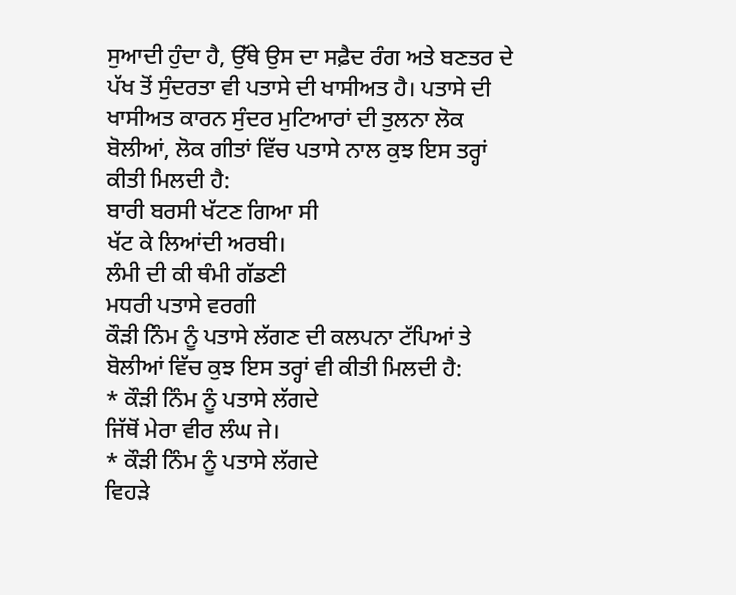ਸੁਆਦੀ ਹੁੰਦਾ ਹੈ, ਉੱਥੇ ਉਸ ਦਾ ਸਫ਼ੈਦ ਰੰਗ ਅਤੇ ਬਣਤਰ ਦੇ ਪੱਖ ਤੋਂ ਸੁੰਦਰਤਾ ਵੀ ਪਤਾਸੇ ਦੀ ਖਾਸੀਅਤ ਹੈ। ਪਤਾਸੇ ਦੀ ਖਾਸੀਅਤ ਕਾਰਨ ਸੁੰਦਰ ਮੁਟਿਆਰਾਂ ਦੀ ਤੁਲਨਾ ਲੋਕ ਬੋਲੀਆਂ, ਲੋਕ ਗੀਤਾਂ ਵਿੱਚ ਪਤਾਸੇ ਨਾਲ ਕੁਝ ਇਸ ਤਰ੍ਹਾਂ ਕੀਤੀ ਮਿਲਦੀ ਹੈ:
ਬਾਰੀ ਬਰਸੀ ਖੱਟਣ ਗਿਆ ਸੀ
ਖੱਟ ਕੇ ਲਿਆਂਦੀ ਅਰਬੀ।
ਲੰਮੀ ਦੀ ਕੀ ਥੰਮੀ ਗੱਡਣੀ
ਮਧਰੀ ਪਤਾਸੇ ਵਰਗੀ
ਕੌੜੀ ਨਿੰਮ ਨੂੰ ਪਤਾਸੇ ਲੱਗਣ ਦੀ ਕਲਪਨਾ ਟੱਪਿਆਂ ਤੇ ਬੋਲੀਆਂ ਵਿੱਚ ਕੁਝ ਇਸ ਤਰ੍ਹਾਂ ਵੀ ਕੀਤੀ ਮਿਲਦੀ ਹੈ:
* ਕੌੜੀ ਨਿੰਮ ਨੂੰ ਪਤਾਸੇ ਲੱਗਦੇ
ਜਿੱਥੋਂ ਮੇਰਾ ਵੀਰ ਲੰਘ ਜੇ।
* ਕੌੜੀ ਨਿੰਮ ਨੂੰ ਪਤਾਸੇ ਲੱਗਦੇ
ਵਿਹੜੇ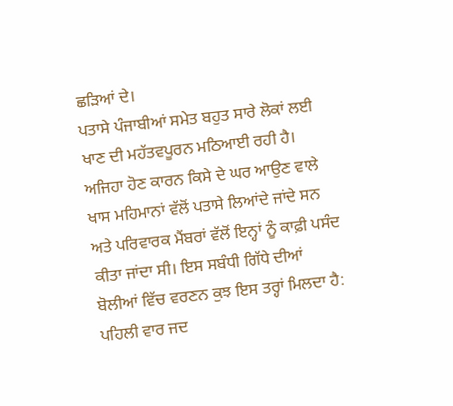ਛੜਿਆਂ ਦੇ।
ਪਤਾਸੇ ਪੰਜਾਬੀਆਂ ਸਮੇਤ ਬਹੁਤ ਸਾਰੇ ਲੋਕਾਂ ਲਈ ਖਾਣ ਦੀ ਮਹੱਤਵਪੂਰਨ ਮਠਿਆਈ ਰਹੀ ਹੈ। ਅਜਿਹਾ ਹੋਣ ਕਾਰਨ ਕਿਸੇ ਦੇ ਘਰ ਆਉਣ ਵਾਲੇ ਖਾਸ ਮਹਿਮਾਨਾਂ ਵੱਲੋਂ ਪਤਾਸੇ ਲਿਆਂਦੇ ਜਾਂਦੇ ਸਨ ਅਤੇ ਪਰਿਵਾਰਕ ਮੈਂਬਰਾਂ ਵੱਲੋਂ ਇਨ੍ਹਾਂ ਨੂੰ ਕਾਫ਼ੀ ਪਸੰਦ ਕੀਤਾ ਜਾਂਦਾ ਸੀ। ਇਸ ਸਬੰਧੀ ਗਿੱਧੇ ਦੀਆਂ ਬੋਲੀਆਂ ਵਿੱਚ ਵਰਣਨ ਕੁਝ ਇਸ ਤਰ੍ਹਾਂ ਮਿਲਦਾ ਹੈ:
ਪਹਿਲੀ ਵਾਰ ਜਦ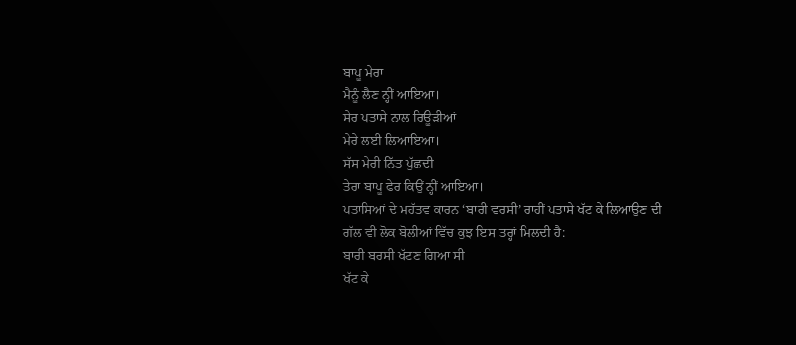ਬਾਪੂ ਮੇਰਾ
ਮੈਨੂੰ ਲੈਣ ਨ੍ਹੀਂ ਆਇਆ।
ਸੇਰ ਪਤਾਸੇ ਨਾਲ ਰਿਊੜੀਆਂ
ਮੇਰੇ ਲਈ ਲਿਆਇਆ।
ਸੱਸ ਮੇਰੀ ਨਿੱਤ ਪੁੱਛਦੀ
ਤੇਰਾ ਬਾਪੂ ਫੇਰ ਕਿਉਂ ਨ੍ਹੀਂ ਆਇਆ।
ਪਤਾਸਿਆਂ ਦੇ ਮਹੱਤਵ ਕਾਰਨ ‘ਬਾਰੀ ਵਰਸੀ’ ਰਾਹੀਂ ਪਤਾਸੇ ਖੱਟ ਕੇ ਲਿਆਉਣ ਦੀ ਗੱਲ ਵੀ ਲੋਕ ਬੋਲੀਆਂ ਵਿੱਚ ਕੁਝ ਇਸ ਤਰ੍ਹਾਂ ਮਿਲਦੀ ਹੈ:
ਬਾਰੀ ਬਰਸੀ ਖੱਟਣ ਗਿਆ ਸੀ
ਖੱਟ ਕੇ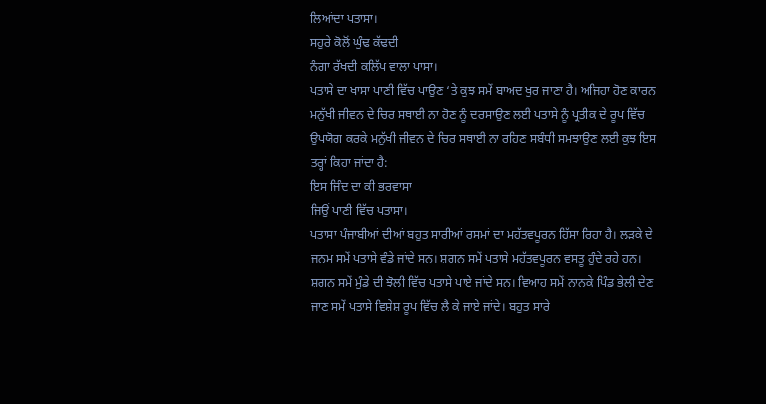ਲਿਆਂਦਾ ਪਤਾਸਾ।
ਸਹੁਰੇ ਕੋਲੋਂ ਘੁੰਢ ਕੱਢਦੀ
ਨੰਗਾ ਰੱਖਦੀ ਕਲਿੱਪ ਵਾਲਾ ਪਾਸਾ।
ਪਤਾਸੇ ਦਾ ਖਾਸਾ ਪਾਣੀ ਵਿੱਚ ਪਾਉਣ ‘ਤੇ ਕੁਝ ਸਮੇਂ ਬਾਅਦ ਖੁਰ ਜਾਣਾ ਹੈ। ਅਜਿਹਾ ਹੋਣ ਕਾਰਨ ਮਨੁੱਖੀ ਜੀਵਨ ਦੇ ਚਿਰ ਸਥਾਈ ਨਾ ਹੋਣ ਨੂੰ ਦਰਸਾਉਣ ਲਈ ਪਤਾਸੇ ਨੂੰ ਪ੍ਰਤੀਕ ਦੇ ਰੂਪ ਵਿੱਚ ਉਪਯੋਗ ਕਰਕੇ ਮਨੁੱਖੀ ਜੀਵਨ ਦੇ ਚਿਰ ਸਥਾਈ ਨਾ ਰਹਿਣ ਸਬੰਧੀ ਸਮਝਾਉਣ ਲਈ ਕੁਝ ਇਸ ਤਰ੍ਹਾਂ ਕਿਹਾ ਜਾਂਦਾ ਹੈ:
ਇਸ ਜਿੰਦ ਦਾ ਕੀ ਭਰਵਾਸਾ
ਜਿਉਂ ਪਾਣੀ ਵਿੱਚ ਪਤਾਸਾ।
ਪਤਾਸਾ ਪੰਜਾਬੀਆਂ ਦੀਆਂ ਬਹੁਤ ਸਾਰੀਆਂ ਰਸਮਾਂ ਦਾ ਮਹੱਤਵਪੂਰਨ ਹਿੱਸਾ ਰਿਹਾ ਹੈ। ਲੜਕੇ ਦੇ ਜਨਮ ਸਮੇਂ ਪਤਾਸੇ ਵੰਡੇ ਜਾਂਦੇ ਸਨ। ਸ਼ਗਨ ਸਮੇਂ ਪਤਾਸੇ ਮਹੱਤਵਪੂਰਨ ਵਸਤੂ ਹੁੰਦੇ ਰਹੇ ਹਨ। ਸ਼ਗਨ ਸਮੇਂ ਮੁੰਡੇ ਦੀ ਝੋਲੀ ਵਿੱਚ ਪਤਾਸੇ ਪਾਏ ਜਾਂਦੇ ਸਨ। ਵਿਆਹ ਸਮੇਂ ਨਾਨਕੇ ਪਿੰਡ ਭੇਲੀ ਦੇਣ ਜਾਣ ਸਮੇਂ ਪਤਾਸੇ ਵਿਸ਼ੇਸ਼ ਰੂਪ ਵਿੱਚ ਲੈ ਕੇ ਜਾਏ ਜਾਂਦੇ। ਬਹੁਤ ਸਾਰੇ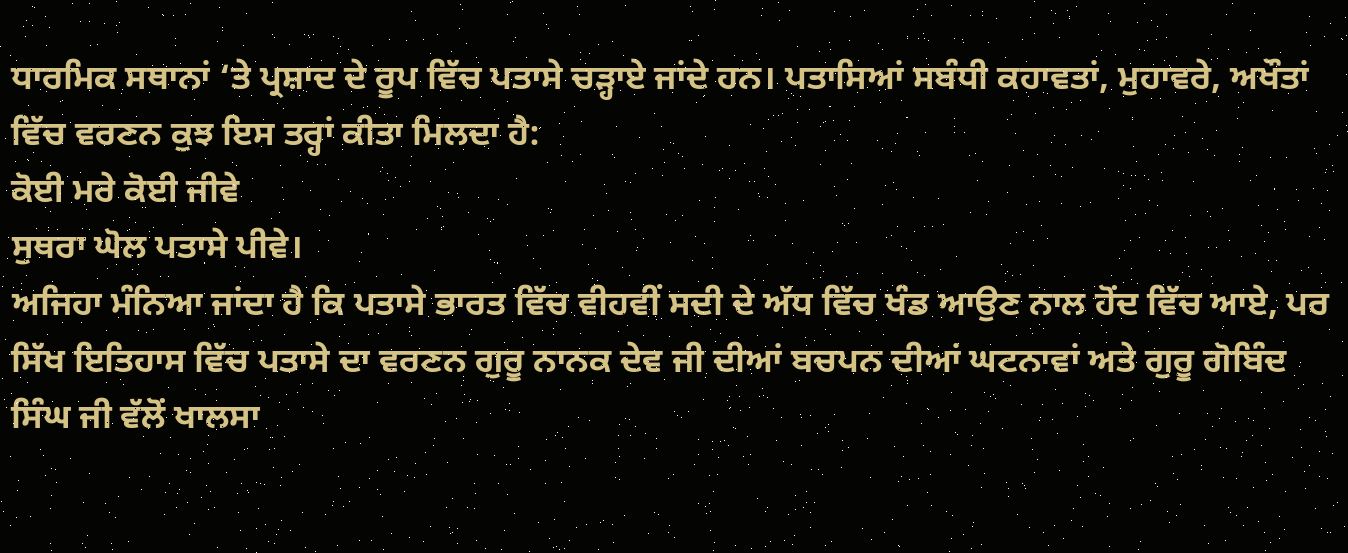ਧਾਰਮਿਕ ਸਥਾਨਾਂ ‘ਤੇ ਪ੍ਰਸ਼ਾਦ ਦੇ ਰੂਪ ਵਿੱਚ ਪਤਾਸੇ ਚੜ੍ਹਾਏ ਜਾਂਦੇ ਹਨ। ਪਤਾਸਿਆਂ ਸਬੰਧੀ ਕਹਾਵਤਾਂ, ਮੁਹਾਵਰੇ, ਅਖੌਤਾਂ ਵਿੱਚ ਵਰਣਨ ਕੁਝ ਇਸ ਤਰ੍ਹਾਂ ਕੀਤਾ ਮਿਲਦਾ ਹੈ:
ਕੋਈ ਮਰੇ ਕੋਈ ਜੀਵੇ
ਸੁਥਰਾ ਘੋਲ ਪਤਾਸੇ ਪੀਵੇ।
ਅਜਿਹਾ ਮੰਨਿਆ ਜਾਂਦਾ ਹੈ ਕਿ ਪਤਾਸੇ ਭਾਰਤ ਵਿੱਚ ਵੀਹਵੀਂ ਸਦੀ ਦੇ ਅੱਧ ਵਿੱਚ ਖੰਡ ਆਉਣ ਨਾਲ ਹੋਂਦ ਵਿੱਚ ਆਏ, ਪਰ ਸਿੱਖ ਇਤਿਹਾਸ ਵਿੱਚ ਪਤਾਸੇ ਦਾ ਵਰਣਨ ਗੁਰੂ ਨਾਨਕ ਦੇਵ ਜੀ ਦੀਆਂ ਬਚਪਨ ਦੀਆਂ ਘਟਨਾਵਾਂ ਅਤੇ ਗੁਰੂ ਗੋਬਿੰਦ ਸਿੰਘ ਜੀ ਵੱਲੋਂ ਖਾਲਸਾ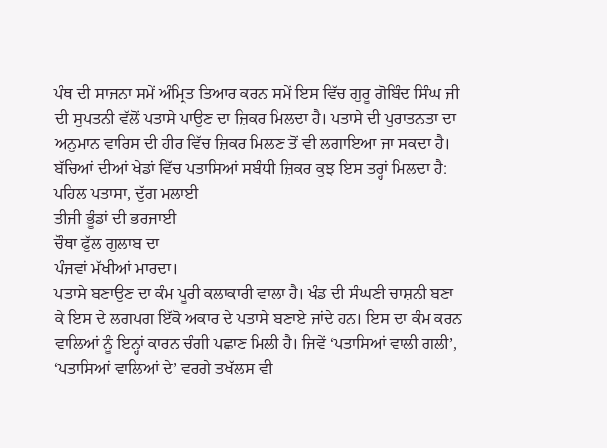ਪੰਥ ਦੀ ਸਾਜਨਾ ਸਮੇਂ ਅੰਮ੍ਰਿਤ ਤਿਆਰ ਕਰਨ ਸਮੇਂ ਇਸ ਵਿੱਚ ਗੁਰੂ ਗੋਬਿੰਦ ਸਿੰਘ ਜੀ ਦੀ ਸੁਪਤਨੀ ਵੱਲੋਂ ਪਤਾਸੇ ਪਾਉਣ ਦਾ ਜ਼ਿਕਰ ਮਿਲਦਾ ਹੈ। ਪਤਾਸੇ ਦੀ ਪੁਰਾਤਨਤਾ ਦਾ ਅਨੁਮਾਨ ਵਾਰਿਸ ਦੀ ਹੀਰ ਵਿੱਚ ਜ਼ਿਕਰ ਮਿਲਣ ਤੋਂ ਵੀ ਲਗਾਇਆ ਜਾ ਸਕਦਾ ਹੈ। ਬੱਚਿਆਂ ਦੀਆਂ ਖੇਡਾਂ ਵਿੱਚ ਪਤਾਸਿਆਂ ਸਬੰਧੀ ਜ਼ਿਕਰ ਕੁਝ ਇਸ ਤਰ੍ਹਾਂ ਮਿਲਦਾ ਹੈ:
ਪਹਿਲ ਪਤਾਸਾ, ਦੁੱਗ ਮਲਾਈ
ਤੀਜੀ ਭੂੰਡਾਂ ਦੀ ਭਰਜਾਈ
ਚੌਥਾ ਫੁੱਲ ਗੁਲਾਬ ਦਾ
ਪੰਜਵਾਂ ਮੱਖੀਆਂ ਮਾਰਦਾ।
ਪਤਾਸੇ ਬਣਾਉਣ ਦਾ ਕੰਮ ਪੂਰੀ ਕਲਾਕਾਰੀ ਵਾਲਾ ਹੈ। ਖੰਡ ਦੀ ਸੰਘਣੀ ਚਾਸ਼ਨੀ ਬਣਾ ਕੇ ਇਸ ਦੇ ਲਗਪਗ ਇੱਕੋ ਅਕਾਰ ਦੇ ਪਤਾਸੇ ਬਣਾਏ ਜਾਂਦੇ ਹਨ। ਇਸ ਦਾ ਕੰਮ ਕਰਨ ਵਾਲਿਆਂ ਨੂੰ ਇਨ੍ਹਾਂ ਕਾਰਨ ਚੰਗੀ ਪਛਾਣ ਮਿਲੀ ਹੈ। ਜਿਵੇਂ ‘ਪਤਾਸਿਆਂ ਵਾਲੀ ਗਲੀ’, ‘ਪਤਾਸਿਆਂ ਵਾਲਿਆਂ ਦੇ’ ਵਰਗੇ ਤਖੱਲਸ ਵੀ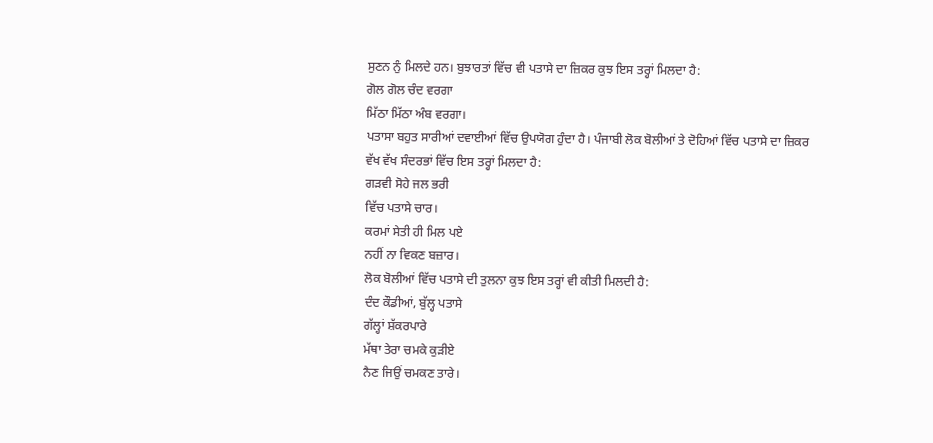ਸੁਣਨ ਨੁੰ ਮਿਲਦੇ ਹਨ। ਬੁਝਾਰਤਾਂ ਵਿੱਚ ਵੀ ਪਤਾਸੇ ਦਾ ਜ਼ਿਕਰ ਕੁਝ ਇਸ ਤਰ੍ਹਾਂ ਮਿਲਦਾ ਹੈ:
ਗੋਲ ਗੋਲ ਚੰਦ ਵਰਗਾ
ਮਿੱਠਾ ਮਿੱਠਾ ਅੰਬ ਵਰਗਾ।
ਪਤਾਸਾ ਬਹੁਤ ਸਾਰੀਆਂ ਦਵਾਈਆਂ ਵਿੱਚ ਉਪਯੋਗ ਹੁੰਦਾ ਹੈ। ਪੰਜਾਬੀ ਲੋਕ ਬੋਲੀਆਂ ਤੇ ਦੋਹਿਆਂ ਵਿੱਚ ਪਤਾਸੇ ਦਾ ਜ਼ਿਕਰ ਵੱਖ ਵੱਖ ਸੰਦਰਭਾਂ ਵਿੱਚ ਇਸ ਤਰ੍ਹਾਂ ਮਿਲਦਾ ਹੈ:
ਗੜਵੀ ਸੋਹੇ ਜਲ ਭਰੀ
ਵਿੱਚ ਪਤਾਸੇ ਚਾਰ।
ਕਰਮਾਂ ਸੇਤੀ ਹੀ ਮਿਲ ਪਏ
ਨਹੀਂ ਨਾ ਵਿਕਣ ਬਜ਼ਾਰ।
ਲੋਕ ਬੋਲੀਆਂ ਵਿੱਚ ਪਤਾਸੇ ਦੀ ਤੁਲਨਾ ਕੁਝ ਇਸ ਤਰ੍ਹਾਂ ਵੀ ਕੀਤੀ ਮਿਲਦੀ ਹੈ:
ਦੰਦ ਕੌਡੀਆਂ, ਬੁੱਲ੍ਹ ਪਤਾਸੇ
ਗੱਲ੍ਹਾਂ ਸ਼ੱਕਰਪਾਰੇ
ਮੱਥਾ ਤੇਰਾ ਚਮਕੇ ਕੁੜੀਏ
ਨੈਣ ਜਿਉਂ ਚਮਕਣ ਤਾਰੇ।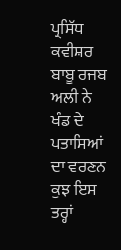ਪ੍ਰਸਿੱਧ ਕਵੀਸ਼ਰ ਬਾਬੂ ਰਜਬ ਅਲੀ ਨੇ ਖੰਡ ਦੇ ਪਤਾਸਿਆਂ ਦਾ ਵਰਣਨ ਕੁਝ ਇਸ ਤਰ੍ਹਾਂ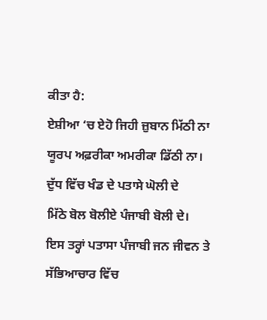ਕੀਤਾ ਹੈ:
ਏਸ਼ੀਆ ‘ਚ ਏਹੋ ਜਿਹੀ ਜ਼ੁਬਾਨ ਮਿੱਠੀ ਨਾ
ਯੂਰਪ ਅਫ਼ਰੀਕਾ ਅਮਰੀਕਾ ਡਿੱਠੀ ਨਾ।
ਦੁੱਧ ਵਿੱਚ ਖੰਡ ਦੇ ਪਤਾਸੇ ਘੋਲੀ ਦੇ
ਮਿੱਠੇ ਬੋਲ ਬੋਲੀਏ ਪੰਜਾਬੀ ਬੋਲੀ ਦੇ।
ਇਸ ਤਰ੍ਹਾਂ ਪਤਾਸਾ ਪੰਜਾਬੀ ਜਨ ਜੀਵਨ ਤੇ ਸੱਭਿਆਚਾਰ ਵਿੱਚ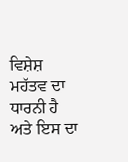ਵਿਸ਼ੇਸ਼ ਮਹੱਤਵ ਦਾ ਧਾਰਨੀ ਹੈ ਅਤੇ ਇਸ ਦਾ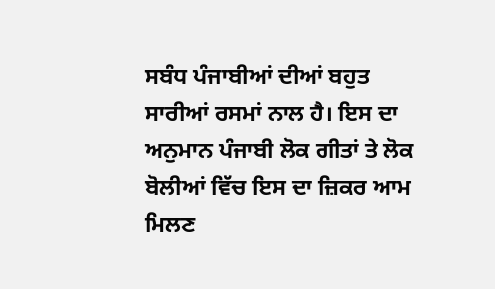ਸਬੰਧ ਪੰਜਾਬੀਆਂ ਦੀਆਂ ਬਹੁਤ ਸਾਰੀਆਂ ਰਸਮਾਂ ਨਾਲ ਹੈ। ਇਸ ਦਾ ਅਨੁਮਾਨ ਪੰਜਾਬੀ ਲੋਕ ਗੀਤਾਂ ਤੇ ਲੋਕ ਬੋਲੀਆਂ ਵਿੱਚ ਇਸ ਦਾ ਜ਼ਿਕਰ ਆਮ ਮਿਲਣ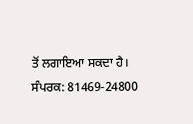ਤੋਂ ਲਗਾਇਆ ਸਕਦਾ ਹੈ।
ਸੰਪਰਕ: 81469-24800